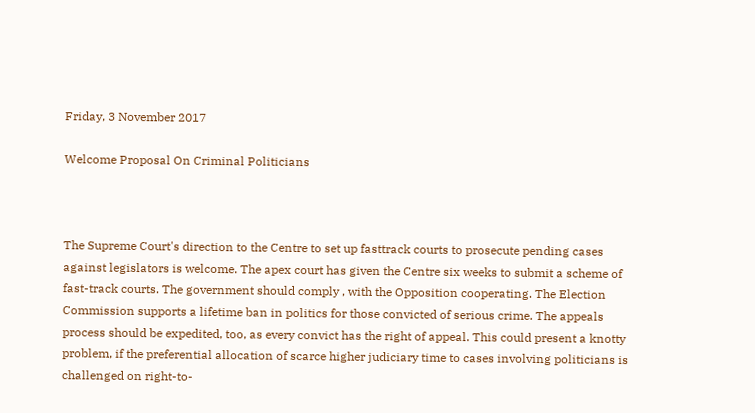Friday, 3 November 2017

Welcome Proposal On Criminal Politicians



The Supreme Court's direction to the Centre to set up fasttrack courts to prosecute pending cases against legislators is welcome. The apex court has given the Centre six weeks to submit a scheme of fast-track courts. The government should comply , with the Opposition cooperating. The Election Commission supports a lifetime ban in politics for those convicted of serious crime. The appeals process should be expedited, too, as every convict has the right of appeal. This could present a knotty problem, if the preferential allocation of scarce higher judiciary time to cases involving politicians is challenged on right-to-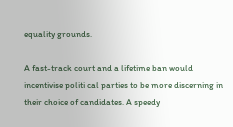equality grounds.

A fast-track court and a lifetime ban would incentivise politi cal parties to be more discerning in their choice of candidates. A speedy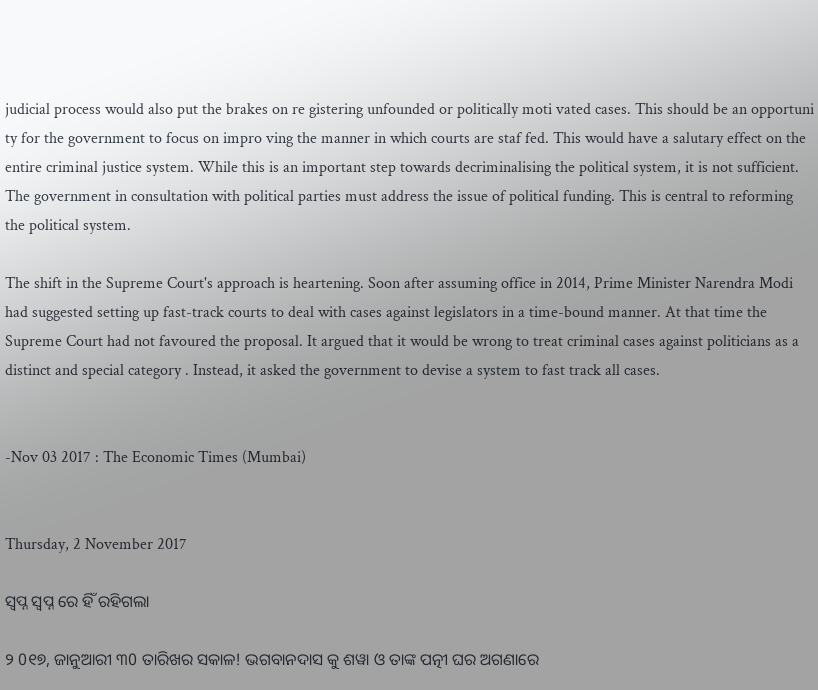judicial process would also put the brakes on re gistering unfounded or politically moti vated cases. This should be an opportuni ty for the government to focus on impro ving the manner in which courts are staf fed. This would have a salutary effect on the entire criminal justice system. While this is an important step towards decriminalising the political system, it is not sufficient. The government in consultation with political parties must address the issue of political funding. This is central to reforming the political system.

The shift in the Supreme Court's approach is heartening. Soon after assuming office in 2014, Prime Minister Narendra Modi had suggested setting up fast-track courts to deal with cases against legislators in a time-bound manner. At that time the Supreme Court had not favoured the proposal. It argued that it would be wrong to treat criminal cases against politicians as a distinct and special category . Instead, it asked the government to devise a system to fast track all cases.


-Nov 03 2017 : The Economic Times (Mumbai)


Thursday, 2 November 2017

ସ୍ବପ୍ନ ସ୍ବପ୍ନ ରେ ହିଁ ରହିଗଲା

୨ 0୧୭, ଜାନୁଆରୀ ୩0 ତାରିଖର ସକାଳ! ଭଗବାନଦାସ କୁ ଶୱା ଓ ତାଙ୍କ ପତ୍ନୀ ଘର ଅଗଣାରେ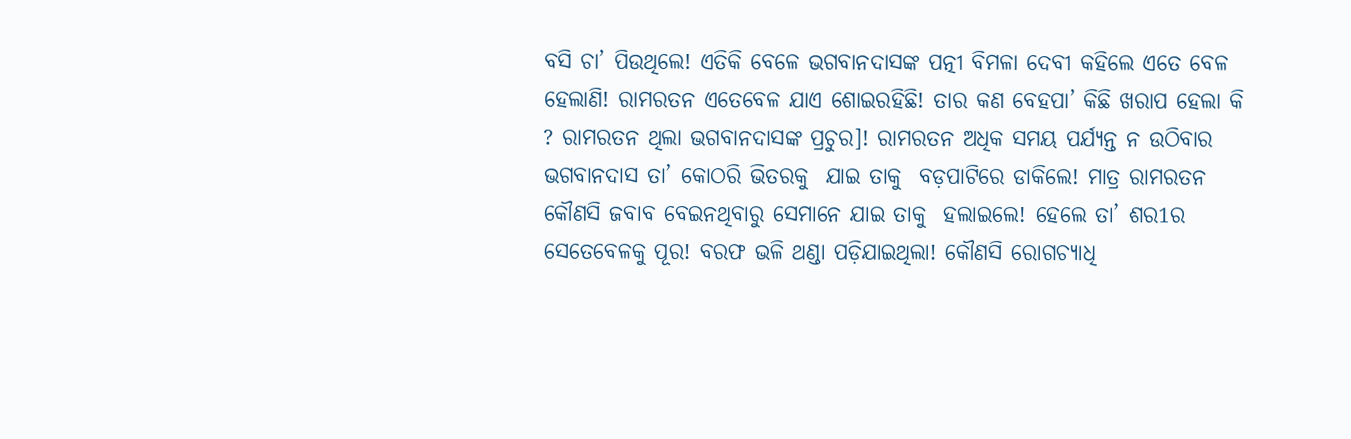ବସି ଚା’ ପିଉଥିଲେ! ଏତିକି ବେଳେ ଭଗବାନଦାସଙ୍କ ପତ୍ନୀ ବିମଳା ଦେବୀ କହିଲେ ଏତେ ବେଳ ହେଲାଣି! ରାମରତନ ଏତେବେଳ ଯାଏ ଶୋଇରହିଛି! ତାର କଣ ବେହପା’ କିଛି ଖରାପ ହେଲା କି ? ରାମରତନ ଥିଲା ଭଗବାନଦାସଙ୍କ ପ୍ରଚୁର]! ରାମରତନ ଅଧିକ ସମୟ ପର୍ଯ୍ୟନ୍ତ ନ ଉଠିବାର ଭଗବାନଦାସ ତା’ କୋଠରି ଭିତରକୁ  ଯାଇ ତାକୁ  ବଡ଼ପାଟିରେ ଡାକିଲେ! ମାତ୍ର ରାମରତନ କୌଣସି ଜବାବ ବେଇନଥିବାରୁ ସେମାନେ ଯାଇ ତାକୁ  ହଲାଇଲେ! ହେଲେ ତା’ ଶର1ର ସେତେବେଳକୁ ପୂର! ବରଫ ଭଳି ଥଣ୍ଡା ପଡ଼ିଯାଇଥିଲା! କୌଣସି ରୋଗଚ୍ୟାଧି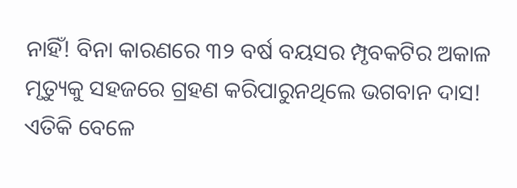ନାହିଁ! ବିନା କାରଣରେ ୩୨ ବର୍ଷ ବୟସର ମ୍ପୃବକଟିର ଅକାଳ ମୃତ୍ୟୁକୁ ସହଜରେ ଗ୍ରହଣ କରିପାରୁନଥିଲେ ଭଗବାନ ଦାସ! ଏତିକି ବେଳେ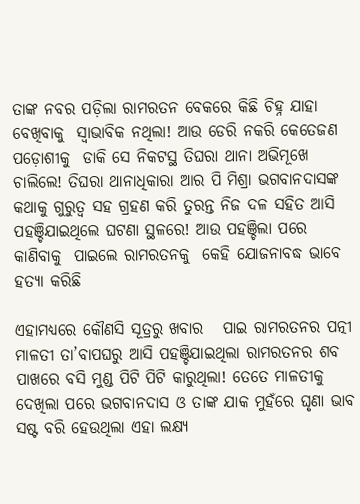ତାଙ୍କ ନବର ପଡ଼ିଲା ରାମରତନ ବେକରେ କିଛି ଚିହ୍ନ ଯାହା ବେଖିବାକୁ  ସ୍ବାଭାବିକ ନଥିଲା! ଆଉ ଡେରି ନକରି କେତେଜଣ ପଡ଼ୋଶୀକୁ  ଡାକି ସେ ନିକଟସ୍ଥ ତିଘରା ଥାନା ଅଭିମୂଖେ ଚାଲିଲେ! ତିଘରା ଥାନାଧିକାରା ଆର ପି ମିଶ୍ରା ଭଗବାନଦାସଙ୍କ କଥାକୁ ଗୁରୁତ୍ଵ ସହ ଗ୍ରହଣ କରି ତୁରନ୍ତ ନିଜ ଦଳ ସହିତ ଆସି ପହଞ୍ଚିଯାଇଥିଲେ ଘଟଣା ସ୍ଥଳରେ! ଆଉ ପହଞ୍ଚିଲା ପରେ କାଣିବାକୁ  ପାଇଲେ ରାମରତନକୁ  କେହି ଯୋଜନାବଦ୍ଧ ଭାବେ ହତ୍ୟା କରିଛି

ଏହାମଧ୍ୟରେ କୌଣସି ସୂତ୍ରରୁ ଖବାର   ପାଇ ରାମରତନର ପତ୍ନୀ ମାଳତୀ ତା’ବାପଘରୁ ଆସି ପହଞ୍ଚିଯାଇଥିଲା ରାମରତନର ଶବ ପାଖରେ ବସି ମୁଣ୍ଡ ପିଟି ପିଟି କାରୁଥିଲା! ତେତେ ମାଳତୀକୁ  ଦେଖିଲା ପରେ ଭଗବାନଦାସ ଓ ତାଙ୍କ ଯାକ ମୁହଁରେ ଘୃଣା ଭାବ ସଷ୍ଟ ବରି ହେଉଥିଲା ଏହା ଲକ୍ଷ୍ୟ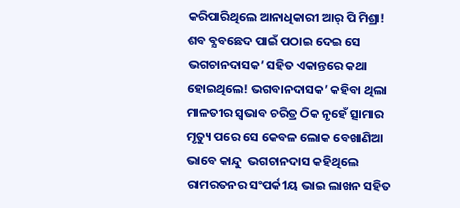କରିପାରିଥିଲେ ଆନାଧିକାରୀ ଆର୍ ପି ମିଶ୍ରା! ଶବ ବ୍ଯବଛେଦ ପାଇଁ ପଠାଇ ଦେଇ ସେ ଭଗଚାନଦାସକ’ ସହିତ ଏକାନ୍ତରେ କଥା ହୋଇଥିଲେ! ଭଗବାନଦାସକ’ କହିବା ଥିଲା ମାଳତୀର ସ୍ୱଭାବ ଚରିତ୍ର ଠିକ ନୃହେଁ ତ୍ସାମାର ମୃତ୍ୟୁ ପରେ ସେ କେବଳ ଲୋକ ବେଖାଣିଆ ଭାବେ କାନ୍ଦୁ  ଭଗଚାନଦାସ କହିଥିଲେ ରାମରତନର ସଂପର୍କ1ୟ ଭାଇ ଲାଖନ ସହିତ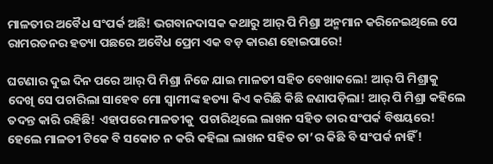ମାଳତୀର ଅବୈଧ ସଂପର୍କ ଅଛି! ଭଗବାନଦାସକ କଥାରୁ ଆର୍ ପି ମିଶ୍ରା ଅନ୍ମମାନ କରିନେଇଥିଲେ ପେ ରାମରତନର ହତ୍ୟା ପଛରେ ଅବୈଧ ପ୍ରେମ ଏକ ବଡ଼ କାରଣ ହୋଇପାରେ!

ଘଟଣାର ଦୁଇ ଦିନ ପରେ ଆର୍ ପି ମିଶ୍ରା ନିଜେ ଯାଇ ମାଳତୀ ସହିତ ବେଖାକଲେ! ଆର୍ ପି ମିଶ୍ରାକୁ  ଦେଖି ସେ ପଚାରିଲା ସାହେବ ମୋ ସ୍ବାମୀଙ୍କ ହତ୍ୟା କିଏ କରିଛି କିଛି ଜଣାପଡ଼ିଲା! ଆର୍ ପି ମିଶ୍ରା କହିଲେ ତଦନ୍ତ କାରି ରହିଛି! ଏହାପରେ ମାଳତୀକୁ  ପଚାରିଥିଲେ ଲାଖନ ସହିତ ତାର ସଂପର୍କ ବିଷୟରେ! ହେଲେ ମାଳତୀ ଟିକେ ବି ସକୋଚ ନ କରି କହିଲା ଲାଖନ ସହିତ ତା’ର କିଛି ବି ସଂପର୍କ ନାହିଁ!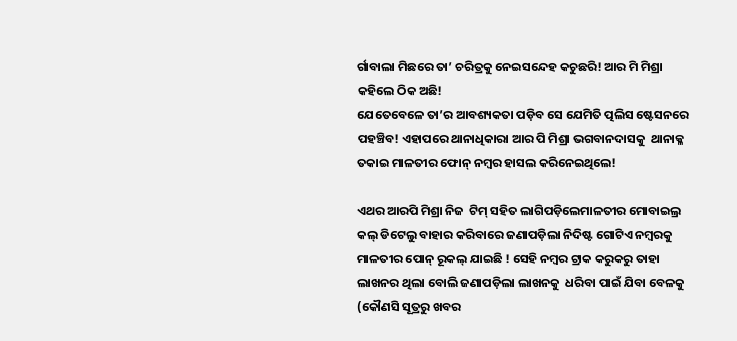ର୍ଗାବାଲା ମିଛରେ ତା’ ଚରିତ୍ରକୁ ନେଇସନ୍ଦେହ କଚୁଛରି! ଆର ମି ମିଶ୍ରା କହିଲେ ଠିକ ଅଛି!
ଯେତେବେଳେ ତା’ର ଆବଶ୍ୟକତା ପଡ଼ିବ ସେ ଯେମିତି ତ୍ପଲିସ ଷ୍ଟେସନରେ ପହଞ୍ଚିବ! ଏହାପରେ ଥାନାଧିକାରା ଆର ପି ମିଶ୍ରା ଭଗବାନଦାସକୁ  ଥାନାକ୍ଳ ତକାଇ ମାଳତୀର ଫୋନ୍ ନମ୍ବର ହାସଲ କରିନେଇଥିଲେ!

ଏଥର ଆରପି ମିଶ୍ରା ନିଜ  ଟିମ୍ ସହିତ ଲାଗିପଡ଼ିଲେମାଳତୀର ମୋବାଇଲ୍ର କଲ୍ ଡିଟେଲୁ ବାହାର କରିବାରେ ଜଣାପଡ଼ିଲା ନିଦିଷ୍ଟ ଗୋଟିଏ ନମ୍ବରକୁ  ମାଳତୀର ପୋନ୍ ରୂକଲ୍ ଯାଇଛି ! ସେହି ନମ୍ବର ଟ୍ରାକ କରୁକରୁ ତାହା ଲାଖନର ଥିଲା ବୋଲି ଜଣାପଡ଼ିଲା ଲାଖନକୁ  ଧରିବା ପାଇଁ ଯିବା ବେଳକୁ  (କୌଣସି ସୂତ୍ରରୁ ଖବର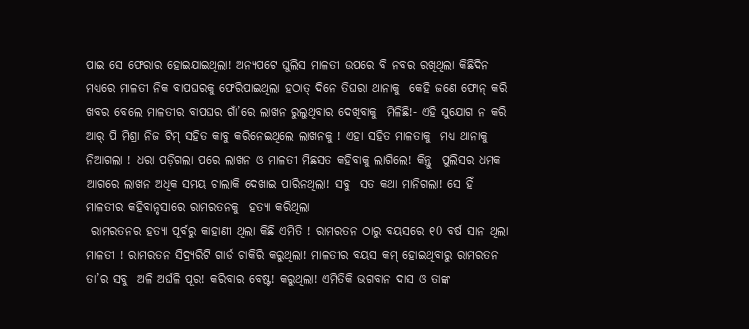ପାଇ ସେ ଫେରାର ହୋଇଯାଇଥିଲା! ଅନ୍ୟପଟେ ଘୁଲିସ ମାଳତୀ ଉପରେ ବି ନବର ରଖିଥିଲା କିଛିଦିନ ମଧ୍ୟରେ ମାଳତୀ ନିକ ବାପଘରକୁ ଫେରିପାଇଥିଲା ହଠାତ୍ ଦିନେ ତିଘରା ଥାନାକୁ  କେହି ଜଣେ ଫୋନ୍ କରି ଖବର ବେଲେ ମାଳତୀର ବାପଘର ଗାଁ’ରେ ଲାଖନ ରୁଲୁଥିବାର ଦେଖିବାକୁ  ମିଳିଛି!- ଏହି ସୁଯୋଗ ନ କରି ଆର୍ ପି ମିଶ୍ରା ନିଜ ଟିମ୍ ସହିତ କାବୁ କରିନେଇଥିଲେ ଲାଖନକୁ ! ଏହା ସହିତ ମାଳତାକୁ  ମଧ୍ୟ ଥାନାକୁ  ନିଆଗଲା ! ଧରା ପଡ଼ିଗଲା ପରେ ଲାଖନ ଓ ମାଳତୀ ମିଛସତ କହିବାକୁ ଲାଗିଲେ! କିନ୍ତୁ  ପୁଲିସର ଧମକ ଆଗରେ ଲାଖନ ଅଧିକ ସମୟ ଚାଲାକି ଦେଖାଇ ପାରିନଥିଲା! ସବୁ  ସତ କଥା ମାନିଗଲା! ସେ ହିଁ
ମାଳତୀର କହିବାନୃସାରେ ରାମରତନକୁ  ହତ୍ୟା କରିଥିଲା
 ରାମରତନର ହତ୍ୟା ପୂର୍ବରୁ କାହାଣୀ ଥିଲା କିଛି ଏମିତି ! ରାମରତନ ଠାରୁ ବୟସରେ ୧0 ବର୍ଷ ସାନ ଥିଲା ମାଳତୀ ! ରାମରତନ ସିଦ୍ର୍ୟରିଟି ଗାର୍ଡ ଚାକିରି କରୁଥିଲା! ମାଳତୀର ବୟସ କମ୍ ହୋଇଥିବାରୁ ରାମରତନ ତା’ର ସବୁ  ଅଳି ଅର୍ଘଳି ପୂର! କରିବାର ବେଷ୍ଟ! କରୁଥିଲା! ଏମିତିକି ଭଗବାନ ଦାସ ଓ ତାଙ୍କ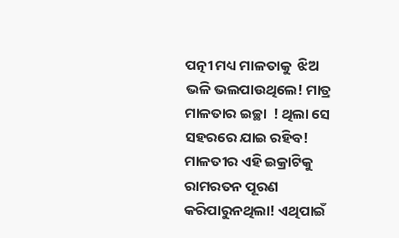ପତ୍ନୀ ମଧ୍ୟ ମାଳତାକୁ  ଝିଅ ଭଳି ଭଲପାଉଥିଲେ! ମାତ୍ର ମାଳତାର ଇଚ୍ଛା  ! ଥିଲା ସେ ସହରରେ ଯାଇ ରହିବ! ମାଳତୀର ଏହି ଇକ୍ରାଟିକୁ  ରାମରତନ ପୂରଣ କରିପାରୁନଥିଲା! ଏଥିପାଇଁ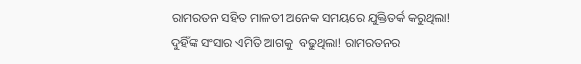ରାମରତନ ସହିତ ମାଳତୀ ଅନେକ ସମୟରେ ଯୁକ୍ତିତର୍କ କରୁଥିଲା!
ଦୁହିଁଙ୍କ ସଂସାର ଏମିତି ଆଗକୁ  ବଢୁଥିଲା! ରାମରତନର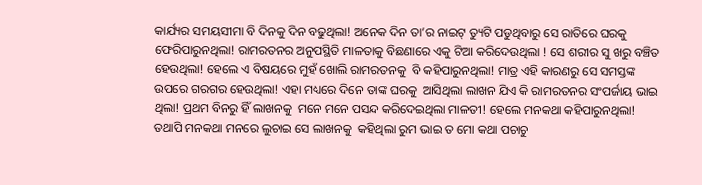କାର୍ଯ୍ୟର ସମୟସୀମା ବି ଦିନକୁ ଦିନ ବଢୁଥିଲା! ଅନେକ ଦିନ ତା’ର ନାଇଟ୍ ତ୍ୟୁଟି ପଡୁଥିବାରୁ ସେ ରାତିରେ ଘରକୁ  ଫେରିପାରୁନଥିଲା! ରାମରତନର ଅନୁପସ୍ଥିତି ମାଳତାକୁ ବିଛଣାରେ ଏକୁ ଟିଆ କରିଦେଉଥିଲା ! ସେ ଶରୀର ସୁ ଖରୁ ବଞ୍ଚିତ ହେଉଥିଲା! ହେଲେ ଏ ବିଷୟରେ ମୁହଁ ଖୋଲି ରାମରତନକୁ  ବି କହିପାରୁନଥିଲା! ମାତ୍ର ଏହି କାରଣରୁ ସେ ସମସ୍ତଙ୍କ ଉପରେ ଗରଗର ହେଉଥିଲା! ଏହା ମଧ୍ୟରେ ଦିନେ ତାଙ୍କ ଘରକୁ  ଆସିଥିଲା ଲାଖନ ଯିଏ କି ରାମରତନର ସଂପର୍ଜାୟ ଭାଇ ଥିଲା! ପ୍ରଥମ ବିନରୁ ହିଁ ଲାଖନକୁ  ମନେ ମନେ ପସନ୍ଦ କରିଦେଇଥିଲା ମାଳତୀ! ହେଲେ ମନକଥା କହିପାରୁନଥିଲା! ତଥାପି ମନକଥା ମନରେ ଲୁଚାଇ ସେ ଲାଖନକୁ  କହିଥିଲା ରୁମ ଭାଇ ତ ମୋ କଥା ପଚାଚୁ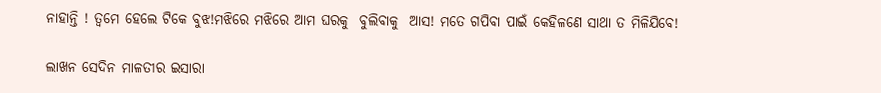ନାହାନ୍ତି ! ତ୍ଵମେ ହେଲେ ଟିକେ ବୁଝ!ମଝିରେ ମଝିରେ ଆମ ଘରକୁ  ବୁଲିବାକୁ  ଆସ! ମତେ ଗପିବା ପାଇଁ କେହିଳଣେ ସାଥା ତ ମିଳିଯିବେ!

ଲାଖନ ସେଦିନ ମାଳତୀର ଇସାରା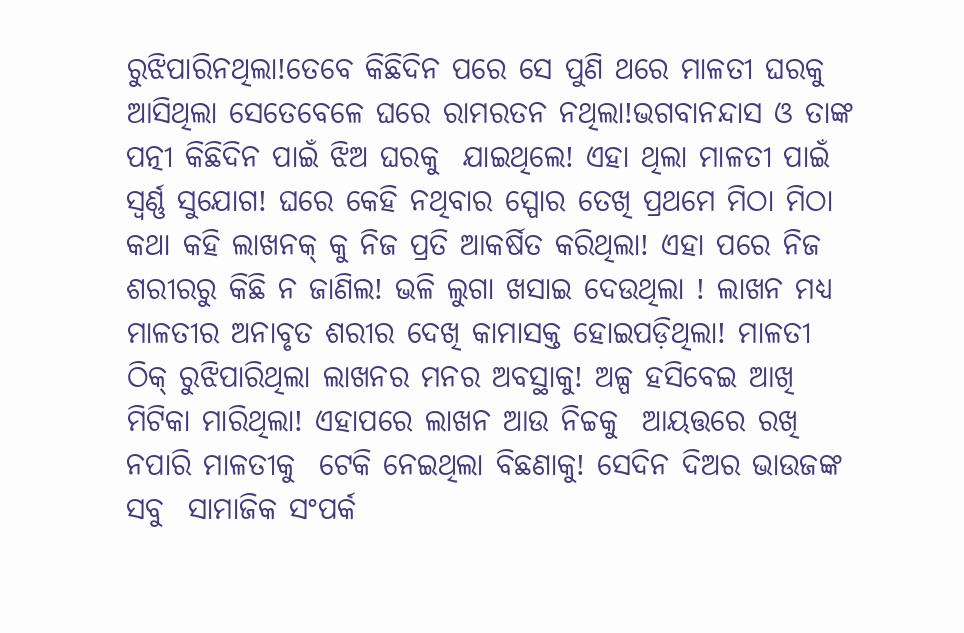ରୁଝିପାରିନଥିଲା!ତେବେ କିଛିଦିନ ପରେ ସେ ପୁଣି ଥରେ ମାଳତୀ ଘରକୁ  ଆସିଥିଲା ସେତେବେଳେ ଘରେ ରାମରତନ ନଥିଲା!ଭଗବାନନ୍ଦାସ ଓ ତାଙ୍କ ପତ୍ନୀ କିଛିଦିନ ପାଇଁ ଝିଅ ଘରକୁ  ଯାଇଥିଲେ! ଏହା ଥିଲା ମାଳତୀ ପାଇଁ ସ୍ବର୍ଣ୍ଣ ସୁଯୋଗ! ଘରେ କେହି ନଥିବାର ସ୍ପୋର ତେଖି ପ୍ରଥମେ ମିଠା ମିଠା କଥା କହି ଲାଖନକ୍ କୁ ନିଜ ପ୍ରତି ଆକର୍ଷିତ କରିଥିଲା! ଏହା ପରେ ନିଜ ଶରୀରରୁ କିଛି ନ ଜାଣିଲ! ଭଳି ଲୁଗା ଖସାଇ ଦେଉଥିଲା ! ଲାଖନ ମଧ୍ୟ ମାଳତୀର ଅନାବୃତ ଶରୀର ଦେଖି କାମାସକ୍ତ ହୋଇପଡ଼ିଥିଲା! ମାଳତୀ ଠିକ୍ ରୁଝିପାରିଥିଲା ଲାଖନର ମନର ଅବସ୍ଥାକୁ! ଅଳ୍ପ ହସିବେଇ ଆଖି ମିଟିକା ମାରିଥିଲା! ଏହାପରେ ଲାଖନ ଆଉ ନିଚ୍ଚକୁ  ଆୟତ୍ତରେ ରଖି ନପାରି ମାଳତୀକୁ  ଟେକି ନେଇଥିଲା ବିଛଣାକୁ! ସେଦିନ ଦିଅର ଭାଉଜଙ୍କ ସବୁ  ସାମାଜିକ ସଂପର୍କ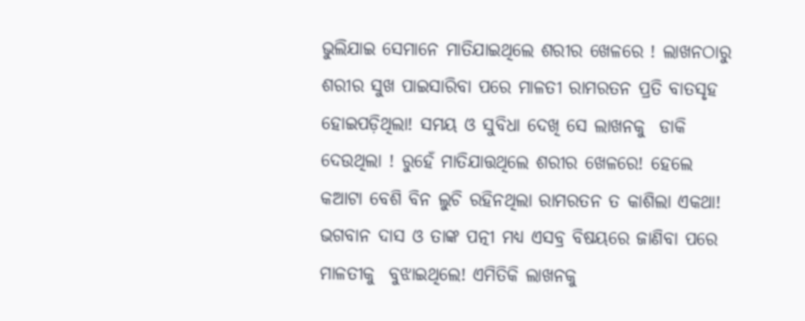ଭୁଲିଯାଇ ସେମାନେ ମାତିଯାଇଥିଲେ ଶରୀର ଖେଳରେ ! ଲାଖନଠାରୁ ଶରୀର ସୁଖ ପାଇସାରିବା ପରେ ମାଳତୀ ରାମରତନ ପ୍ରତି ବାତସୃହ ହୋଇପଡ଼ିଥିଲା! ସମୟ ଓ ସୁବିଧା ଦେଖି ସେ ଲାଖନକୁ  ଡାକି ଦେଉଥିଲା ! ରୁହେଁ ମାତିଯାତ୍ତଥିଲେ ଶରୀର ଖେଳରେ! ହେଲେ କଆଟା ବେଶି ବିନ ଲୁଚି ରହିନଥିଲା ରାମରତନ ତ କାଶିଲା ଏକଥା! ଭଗବାନ ଦାସ ଓ ତାଙ୍କ ପତ୍ନୀ ମଧ୍ୟ ଏସବ୍ର ବିଷୟରେ ଜାଣିବା ପରେ ମାଳତୀକୁ  ବୁଝାଇଥିଲେ! ଏମିତିକି ଲାଖନକୁ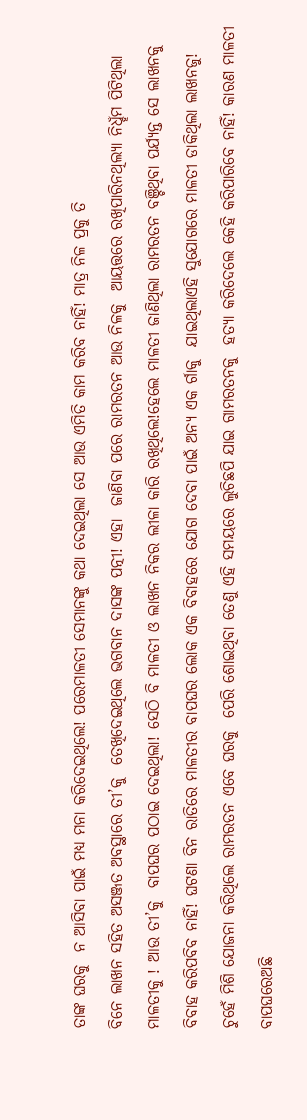ତାଙ୍କ ଘରକୁ  ନ ଆସିବା ପାଇଁ ମଧ୍ୟ ମନା କରିଦେଇଥିଲେ! ପରେମାଳତୀ ସେମାନଙ୍କୁ କଥା ଦେଇଥିଲା ସେ ଆଉ ଏମିତି କାମ କରିବ ନାହିଁ! ମାତ୍ର ନିଳ ପ୍ରକୁ ତି
ବିନେ ଲାଖନ ସହିତ ଅସଞ୍ଜତ ଅବସ୍ଥାରେ ତୀ’କୁ  ତେଖିଦେଇଥିଲେ ଭଗବାନ ଦାସଙ୍କ ପତ୍ନୀ! ଏହା  ଜାଣିବା ପରେ ରାମରତନ ଆଉ ନିଳକୁ  ଆୟତ୍ତରେ ରଖିପାରିନଥିଲ୍ୟା ନିଧ୍ହଁମ ପିଟିଥିଲା ମାଳତୀକୁ ! ଆଉ ତୀ’କୁ  ବାପଘର ପଠାଇ ଦେଇଥିଲା! ସେଠି ବି ମାଳତୀ ଓ ଲାଖନ ନିକର ଲୀଳା କାରି ରଖିଥିଲେ!ହେଲେ ମାଳତୀ ଜାଣିଥିଲା ରାମରତନ ବଞ୍ଚିଥିବା ପର୍ଯ୍ୟନ୍ତ ସେ ଲାଖନକୁ  ବିବାହ କରିପବିବ ନାହିଁ! ଘଟଣା ବିନ ରାତିରେ ମାଳତୀର ବାପଘର ଲୋକ ଏକ ବିବାହରେ ଯୋଗ ଦେବା ପାଇଁ ଅନ୍ୟ ଏକ ର୍ଗାକୁ  ଯାଇଥିଲାଏହି ସୁଯୋଗରେ ମାଳତୀ ଡାକିଥିଲା ଲାଖନଜୁ! ଚୁହେଁ ମିଶି ଯୋଜନା କରିଥିଲେ ରାମରତନ ଏବେ ଘରକୁ  ପେରି ଶୋଇଥିବା ତେଣୁ ଏହି ସମୟରେ ଲୁଚିଛପି ଯାଇ ଗାମରତନକୁ  ହତ୍ୟା କରିଦେଲେ କେହି କରିପାରିବେ ନାହିଁ! କାରଣ ମାଳତୀ ବାପଘରେଅଛି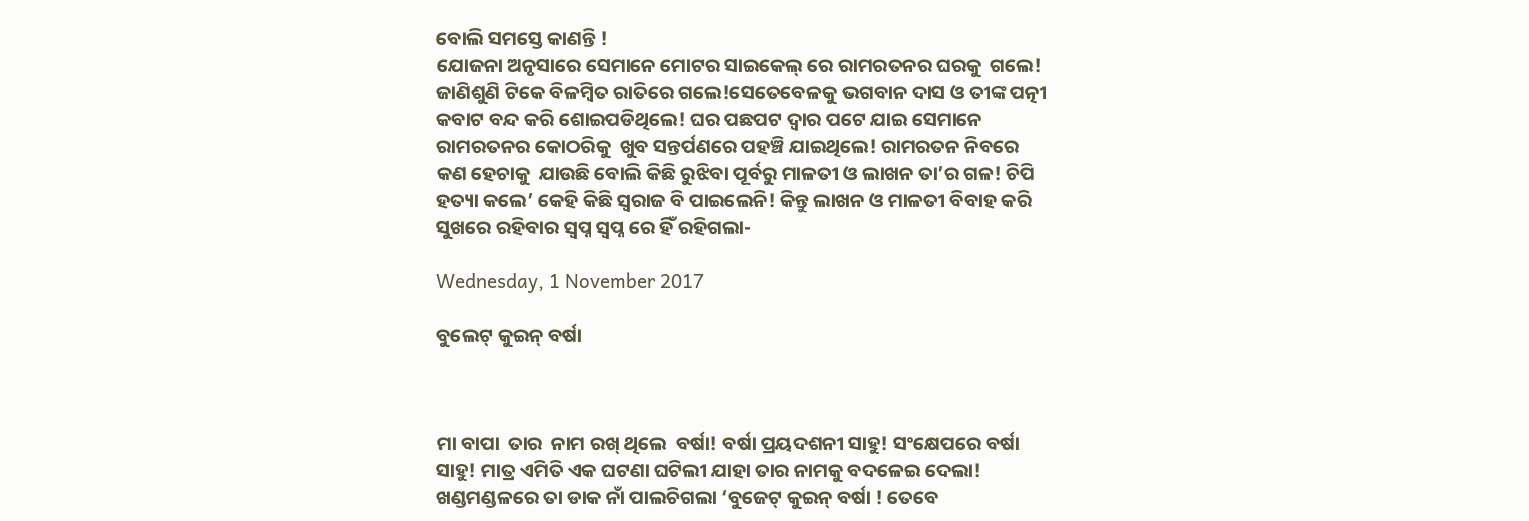ବୋଲି ସମସ୍ତେ କାଣନ୍ତି !
ଯୋଜନା ଅନୃସାରେ ସେମାନେ ମୋଟର ସାଇକେଲ୍ ରେ ରାମରତନର ଘରକୁ  ଗଲେ! ଜାଣିଶୁଣି ଟିକେ ବିଳମ୍ବିତ ରାତିରେ ଗଲେ!ସେତେବେଳକୁ ଭଗବାନ ଦାସ ଓ ତୀଙ୍କ ପତ୍ନୀ କବାଟ ବନ୍ଦ କରି ଶୋଇପଡିଥିଲେ! ଘର ପଛପଟ ଦ୍ଵାର ପଟେ ଯାଇ ସେମାନେ ରାମରତନର କୋଠରିକୁ  ଖୁବ ସନ୍ତର୍ପଣରେ ପହଞ୍ଚି ଯାଇଥିଲେ! ରାମରତନ ନିବରେ କଣ ହେଚାକୁ  ଯାଉଛି ବୋଲି କିଛି ରୁଝିବା ପୂର୍ବରୁ ମାଳତୀ ଓ ଲାଖନ ତା’ର ଗଳ! ଚିପି ହତ୍ୟା କଲେ’ କେହି କିଛି ସ୍ଵରାଜ ବି ପାଇଲେନି! କିନ୍ତୁ ଲାଖନ ଓ ମାଳତୀ ବିବାହ କରି ସୁଖରେ ରହିବାର ସ୍ବପ୍ନ ସ୍ବପ୍ନ ରେ ହିଁ ରହିଗଲା-

Wednesday, 1 November 2017

ବୁଲେଟ୍ କୁଇନ୍ ବର୍ଷା



ମା ବାପା  ତାର  ନାମ ରଖ୍ ଥିଲେ  ବର୍ଷା! ବର୍ଷା ପ୍ରୟଦଶନୀ ସାହୁ! ସଂକ୍ଷେପରେ ବର୍ଷା ସାହୁ! ମାତ୍ର ଏମିତି ଏକ ଘଟଣା ଘଟିଲୀ ଯାହା ତାର ନାମକୁ ବଦଳେଇ ଦେଲା! ଖଣ୍ଡମଣ୍ଡଳରେ ତା ଡାକ ନାଁ ପାଲଚିଗଲା ‘ବୁଜେଟ୍ କୁଇନ୍ ବର୍ଷା ! ତେବେ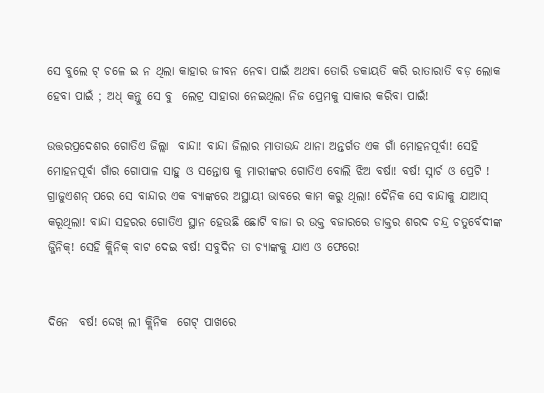ସେ ବୁଲେ ଟ୍ ଚଳେ ଇ ନ ଥିଲା କାହାର ଜୀବନ ନେବା ପାଇଁ ଅଥବା ତୋରି ଡକାୟତି କରି ରାତାରାତି ବଡ଼ ଲୋକ ହେବା ପାଇଁ ; ଅଧ୍ କନ୍ତୁ ସେ ବୁ  ଲେଟ୍ର ସାହାରା ନେଇଥିଲା ନିଜ ପ୍ରେମକୁ ସାକାର କରିବା ପାଇଁ!

ଉତ୍ତରପ୍ରଦେଶର ଗୋତିଏ ଜିଲ୍ଲା  ବାନ୍ଦା! ବାନ୍ଦା ଜିଲାର ମାତାଉନ୍ଦ ଥାନା ଅନ୍ତର୍ଗତ ଏକ ଗାଁ ମୋହନପୂର୍ବା! ସେହି ମୋହନପୂର୍ବା ଗାଁର ଗୋପାଳ ସାହୁ ଓ ସନ୍ତୋଷ କୁ ମାରୀଙ୍କର ଗୋତିଏ ବୋଲି ଝିଅ ବର୍ଷା! ବର୍ଷ! ସ୍ନାର୍ଚ ଓ ପ୍ରେଟି ! ଗ୍ରାଜୁଏଶନ୍ ପରେ ସେ ବାନ୍ଦାର ଏକ ବ୍ୟାଙ୍କରେ ଅସ୍ଥାୟୀ ଭାବରେ କାମ କରୁ ଥିଲା! ଦୈନିକ ସେ ବାନ୍ଦାକୁ ଯାଆସ୍ କରୂଥିଲା! ବାନ୍ଦା ସହରର ଗୋତିଏ ସ୍ଥାନ ହେଉଛି ଛୋଟି ବାଜା ର ଉକ୍ତ ବଜାରରେ ଡାକ୍ତର ଶରଦ ଚନ୍ଦ୍ର ଚତୁର୍ବେଦୀଙ୍କ  ଜ୍ଜିନିକ୍! ସେହି କ୍ଲିନିକ୍ ବାଟ ଦେଇ ବର୍ଷ! ସବୁଦିନ ତା ଚ୍ୟାଙ୍କକୁ ଯାଏ ଓ ଫେରେ!


ଦିନେ  ବର୍ଷ! ଦ୍ଦେଖ୍ ଲୀ କ୍ଲିନିକ  ଗେଟ୍ ପାଖରେ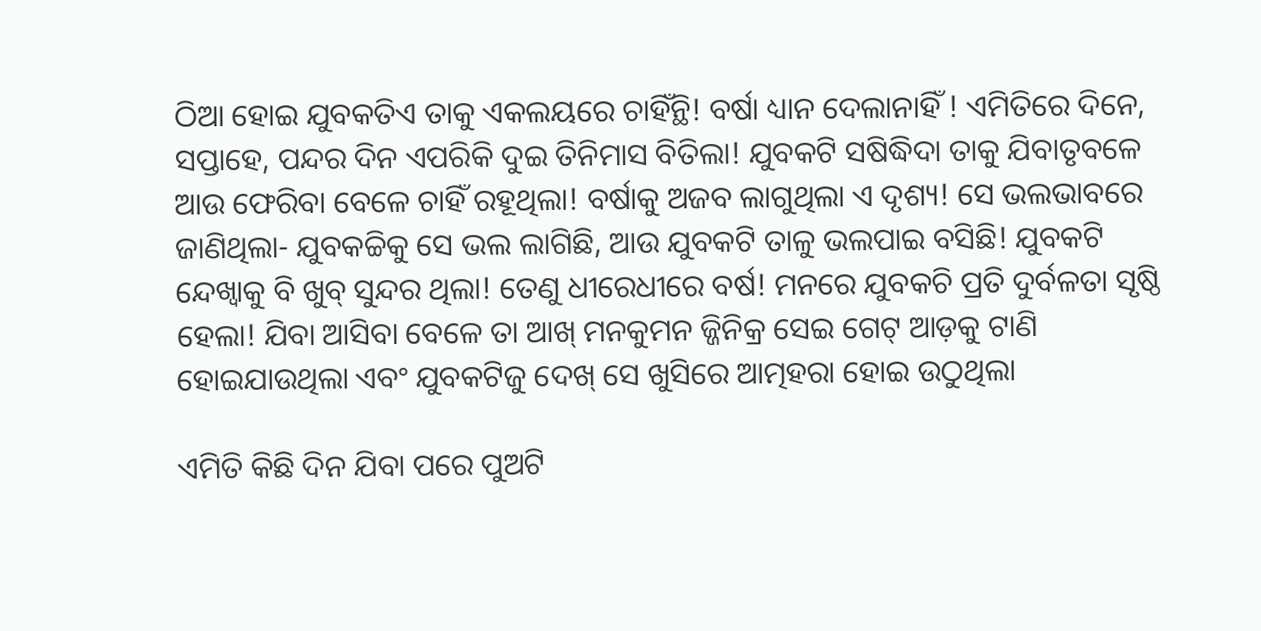ଠିଆ ହୋଇ ଯୁବକତିଏ ତାକୁ ଏକଲୟରେ ଚାହିଁନ୍ଥି! ବର୍ଷା ଧ୍ୟାନ ଦେଲାନାହିଁ ! ଏମିତିରେ ଦିନେ, ସପ୍ତାହେ, ପନ୍ଦର ଦିନ ଏପରିକି ଦୁଇ ତିନିମାସ ବିତିଲା! ଯୁବକଟି ସଷିଦ୍ଧିଦା ତାକୁ ଯିବାତୃବଳେ ଆଉ ଫେରିବା ବେଳେ ଚାହିଁ ରହୂଥିଲା! ବର୍ଷାକୁ ଅଜବ ଲାଗୁଥିଲା ଏ ଦୃଶ୍ୟ! ସେ ଭଲଭାବରେ ଜାଣିଥିଲା- ଯୁବକଚ୍ଚିକୁ ସେ ଭଲ ଲାଗିଛି, ଆଉ ଯୁବକଟି ତାଳୁ ଭଲପାଇ ବସିଛି! ଯୁବକଟି ନ୍ଦେଖ୍ବାକୁ ବି ଖୁବ୍ ସୁନ୍ଦର ଥିଲା! ତେଣୁ ଧୀରେଧୀରେ ବର୍ଷ! ମନରେ ଯୁବକଚି ପ୍ରତି ଦୁର୍ବଳତା ସୃଷ୍ଠି ହେଲା! ଯିବା ଆସିବା ବେଳେ ତା ଆଖ୍ ମନକୁମନ ଜ୍ଜିନିକ୍ର ସେଇ ଗେଟ୍ ଆଡ଼କୁ ଟାଣି ହୋଇଯାଉଥିଲା ଏବଂ ଯୁବକଟିଜୁ ଦେଖ୍ ସେ ଖୁସିରେ ଆତ୍ମହରା ହୋଇ ଉଠୁଥିଲା

ଏମିତି କିଛି ଦିନ ଯିବା ପରେ ପୁଅଟି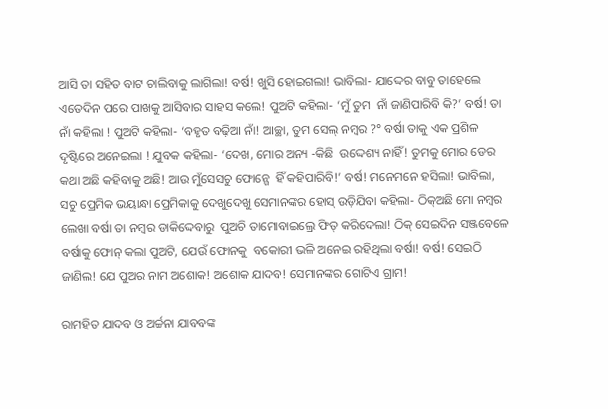ଆସି ତା ସହିତ ବାଟ ଚାଲିବାକୁ ଲାଗିଲା! ବର୍ଷ! ଖୁସି ହୋଇଗଲା! ଭାବିଲା- ଯାଦ୍ଦେର ବାବୁ ତାହେଲେ ଏତେଦିନ ପରେ ପାଖକୁ ଆସିବାର ସାହସ କଲେ! ପୁଅଟି କହିଲା- ‘ମୁଁ ତୁମ  ନାଁ ଜାଣିପାରିବି କି?’ ବର୍ଷ! ତା ନାଁ କହିଲା ! ପୁଅଟି କହିଲା- ‘ବହୃତ ବଢ଼ିଆ ନାଁ! ଆଚ୍ଛା, ତୁମ ସେଲ୍ ନମ୍ବର ?° ବର୍ଷା ତାକୁ ଏକ ପ୍ରଶିଳ ଦୃଷ୍ଟିରେ ଅନେଇଲା ! ଯୁବକ କହିଲା- ‘ଦେଖ, ମୋର ଅନ୍ୟ -କିଛି  ଉଦ୍ଦେଶ୍ୟ ନାହିଁ! ତୁମକୁ ମୋର ଡେର କଥା ଅଛି କହିବାକୁ ଅଛି! ଆଉ ମୁଁସେସଚୁ ଫୋନ୍ଗେ  ହିଁ କହିପାରିବି!’ ବର୍ଷ! ମନେମନେ ହସିଲା! ଭାବିଲା, ସଚୁ ପ୍ରେମିକ ଭୟାନ୍ଧା ପ୍ରେମିକାକୁ ଦେଖୁଦେଖୁ ସେମାନଙ୍କର ହୋସ୍ ଉଡ଼ିଯିବା କହିଲା- ଠିକ୍ଅଛି ମୋ ନମ୍ବର ଲେଖା ବର୍ଷା ତା ନମ୍ବର ଡାକିଦ୍ଦେବାରୁ  ପୁଅଚି ତାମୋବାଇଲ୍ରେ ଫିତ୍ କରିଦେଲା! ଠିକ୍ ସେଇଦିନ ସଞ୍ଜବେଳେ ବର୍ଷାକୁ ଫୋନ୍ କଲା ପୁଅଟି, ଯେଉଁ ଫୋନକୁ  ବକୋରୀ ଭଳି ଅନେଇ ରହିଥିଲା ବର୍ଷା! ବର୍ଷ! ସେଇଠି ଜାଣିଲ! ଯେ ପୁଅର ନାମ ଅଶୋକ! ଅଶୋକ ଯାଦବ! ସେମାନଙ୍କର ଗୋଟିଏ ଗ୍ରାମ!

ରାମହିତ ଯାଦବ ଓ ଅର୍ଚ୍ଚନା ଯାବବଙ୍କ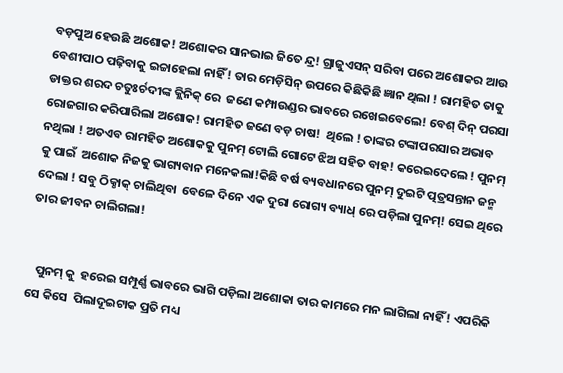ବଡ଼ପୁଅ ହେଉଛି ଅଶୋକ! ଅଶୋକର ସାନଭାଇ ଜିତେ ନ୍ଦ୍ର! ଗ୍ରାଜୁଏସନ୍ ସରିବା ପରେ ଅଶୋକର ଆଉ ବେଶୀପାଠ ପଢ଼ିବାକୁ ଇଚ୍ଚାହେଲା ନାହିଁ! ତାର ମେଡ଼ିସିନ୍ ଉପରେ କିଛିକିଛି ଜ୍ଞାନ ଥିଲା ! ରାମହିତ ତାକୁ ଡାକ୍ତର ଶରଦ ଚତୁଃର୍ଚଦୀଙ୍କ କ୍ଲିନିକ୍ ରେ  ଜଣେ କମ୍ପାଉଣ୍ଡର ଭାବରେ ରଖେଇବେଲେ! ବେଶ୍ ଦିନ୍ ପରସା ରୋଜଗାର କରିପାରିଲା ଅଶୋକ! ରାମହିତ ଜଣେ ବଡ଼ ଚାଷ!  ଥିଲେ ! ତାଙ୍କର ଟଙ୍କାପରସାର ଅଭାବ ନଥିଲା ! ଅତଏବ ରାମହିତ ଅଶୋକକୁ ପୁନମ୍ ଟୋଲି ଗୋଟେ ଝିଅ ସହିତ ବାହ! କରେଇଦେଲେ ! ପୁନମ୍ କୁ ପାଇଁ  ଅଶୋକ ନିଜକୁ ଭାଗ୍ୟବାନ ମନେକଲା!କିଛି ବର୍ଷ ବ୍ୟବଧାନରେ ପୁନମ୍ ଦୁଇଟି ତ୍ପତ୍ରସନ୍ତାନ ଜନ୍ମ ଦେଲା ! ସବୁ ଠିକ୍ଠାକ୍ ଚାଲିଥିବା  ବେଳେ ଦିନେ ଏକ ଦୁରା ରୋଗ୍ୟ ବ୍ୟାଧ୍ ରେ ପଡ଼ିଲା ପୁନମ୍! ସେଇ ଥିରେ   ତାର ଜୀବନ ଚାଲିଗଲା!


   ପୁନମ୍ କୁ  ହରେଇ ସମ୍ପୂର୍ଣ୍ଣ ଭାବରେ ଭାଗି ପଡ଼ିଲା ଅଶୋକା ତାର କାମରେ ମନ ଲାଗିଲା ନାହିଁ! ଏପରିକି ସେ କିସେ  ପିଲାଦୂଇଟାକ ପ୍ରତି ମଧ୍ୟ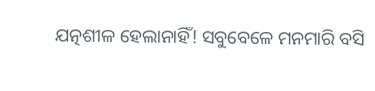ଯତ୍ନଶୀଳ ହେଲାନାହିଁ! ସବୁବେଳେ ମନମାରି ବସି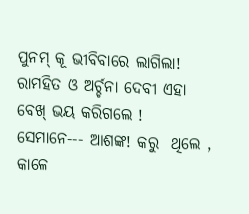ପୁନମ୍ କୂ ଭୀବିବାରେ ଲାଗିଲା! ରାମହିତ ଓ ଅର୍ଚ୍ଚନା ଦେବୀ ଏହା ବେଖ୍ ଭୟ କରିଗଲେ ! ସେମାନେ--- ଆଶଙ୍କ! କରୁ  ଥିଲେ , କାଳେ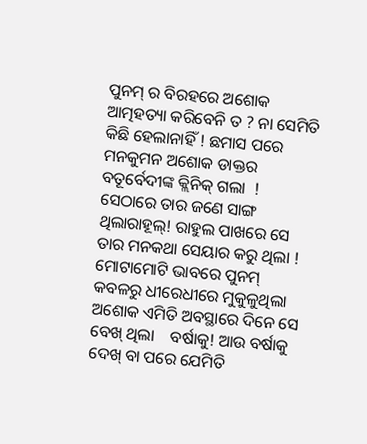ପୁନମ୍ ର ବିରହରେ ଅଶୋକ ଆତ୍ମହତ୍ୟା କରିବେନି ତ ? ନା ସେମିତି କିଛି ହେଲାନାହିଁ ! ଛମାସ ପରେ ମନକୁମନ ଅଶୋକ ଡାକ୍ତର ବତୂର୍ବେଦୀଙ୍କ କ୍ଲିନିକ୍ ଗଲା  ! ସେଠାରେ ତାର ଜଣେ ସାଙ୍ଗ ଥିଲାରାହୂଲ୍! ରାହୁଲ ପାଖରେ ସେ ତାର ମନକଥା ସେୟାର କରୁ ଥିଲା ! ମୋଟାମୋଟି ଭାବରେ ପୁନମ୍ କବଳରୁ ଧୀରେଧୀରେ ମୁକୁଳୁଥିଲା ଅଶୋକ ଏମିତି ଅବସ୍ଥାରେ ଦିନେ ସେ ବେଖ୍ ଥିଲା    ବର୍ଷାକୁ! ଆଉ ବର୍ଷାକୁ ଦେଖ୍ ବା ପରେ ଯେମିତି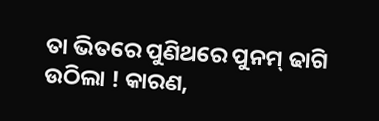ତା ଭିତରେ ପୁଣିଥରେ ପୁନମ୍ ଢାଗି ଉଠିଲା ! କାରଣ,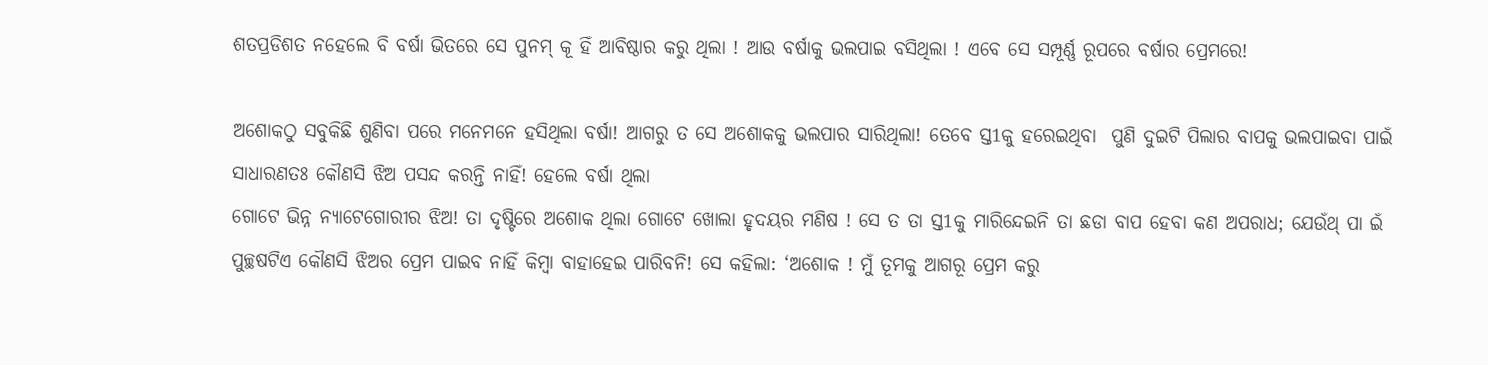ଶତପ୍ରଡିଶତ ନହେଲେ ବି ବର୍ଷା ଭିତରେ ସେ ପୁନମ୍ କୂ ହିଁ ଆବିଷ୍ଠାର କରୁ ଥିଲା ! ଆଉ ବର୍ଷାକୁ ଭଲପାଇ ବସିଥିଲା ! ଏବେ ସେ ସମ୍ପୂର୍ଣ୍ଣ ରୂପରେ ବର୍ଷାର ପ୍ରେମରେ!

ଅଶୋକଠୁ ସବୁକିଛି ଶୁଣିବା ପରେ ମନେମନେ ହସିଥିଲା ବର୍ଷା! ଆଗରୁ ତ ସେ ଅଶୋକକୁ ଭଲପାର ସାରିଥିଲା! ତେବେ ସ୍ତ1କୁ ହରେଇଥିବା  ପୁଣି ଦୁଇଟି ପିଲାର ବାପକୁ ଭଲପାଇବା ପାଇଁ ସାଧାରଣତଃ କୌଣସି ଝିଅ ପସନ୍ଦ କରନ୍ତି ନାହିଁ! ହେଲେ ବର୍ଷା ଥିଲା
ଗୋଟେ ଭିନ୍ନ ନ୍ୟାଟେଗୋରୀର ଝିଅ! ତା ଦୃଷ୍ଟିରେ ଅଶୋକ ଥିଲା ଗୋଟେ ଖୋଲା ହୃଦୟର ମଣିଷ ! ସେ ତ ତା ସ୍ତ1କୁ ମାରିନ୍ଦେଇନି ତା ଛଡା ବାପ ହେବା କଣ ଅପରାଧ; ଯେଉଁଥ୍ ପା ଇଁ ପୁଚ୍ଛଷଟିଏ କୌଣସି ଝିଅର ପ୍ରେମ ପାଇବ ନାହିଁ କିମ୍ବା ବାହାହେଇ ପାରିବନି! ସେ କହିଲା: ‘ଅଶୋକ ! ମୁଁ ତୂମକୁ ଆଗରୂ ପ୍ରେମ କରୁ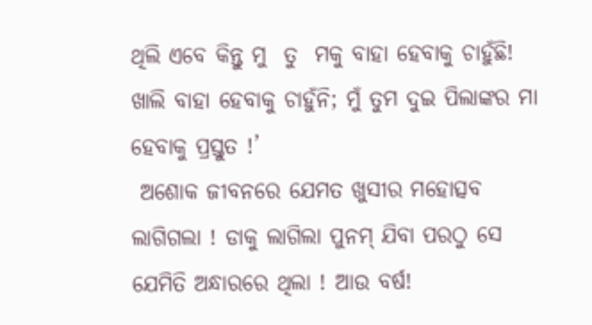ଥିଲି ଏବେ କିନ୍ତୁ ମୁ  ତୁ  ମକୁ ବାହା ହେବାକୁ ଚାହୁଁଛି! ଖାଲି ବାହା ହେବାକୁ ଚାହୁଁନି; ମୁଁ ତୁମ ଦୁଇ ପିଲାଙ୍କର ମା ହେବାକୁ ପ୍ରସ୍ତୁତ !’
 ଅଶୋକ ଜୀବନରେ ଯେମତ ଖୁସୀର ମହୋତ୍ସବ ଲାଗିଗଲା ! ଡାକୁ ଲାଗିଲା ପୁନମ୍ ଯିବା ପରଠୁ ସେ ଯେମିତି ଅନ୍ଧାରରେ ଥିଲା ! ଆଉ ବର୍ଷ!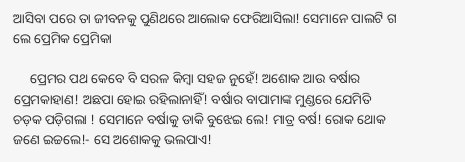ଆସିବା ପରେ ତା ଜୀବନକୁ ପୁଣିଥରେ ଆଲୋକ ଫେରିଆସିଲା! ସେମାନେ ପାଲଟି ଗ ଲେ ପ୍ରେମିକ ପ୍ରେମିକା

     ପ୍ରେମର ପଥ କେବେ ବି ସରଳ କିମ୍ବା ସହଜ ନୁହେଁ! ଅଶୋକ ଆଉ ବର୍ଷାର ପ୍ରେମକାହାଣ! ଅଛପା ହୋଇ ରହିଲାନାହିଁ! ବର୍ଷାର ବାପାମାଙ୍କ ମୁଣ୍ଡରେ ଯେମିତି ଚଡ଼କ ପଡ଼ିଗଲା ! ସେମାନେ ବର୍ଷାକୁ ଡାକି ବୁଝେଇ ଲେ! ମାତ୍ର ବର୍ଷ! ରୋକ ଥୋକ  ଜଣେ ଇଚ୍ଚଲେ!- ସେ ଅଶୋକକୁ ଭଲପାଏ!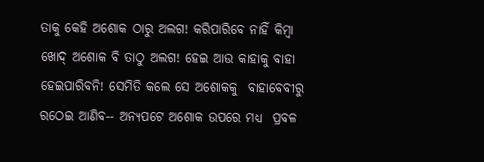ତାକୁ କେହି ଅଶୋକ ଠାରୁ ଅଲଗ! କରିପାରିବେ ନାହିଁ କିମ୍ବା ଖୋଦ୍ ଅଶୋକ ବି ତାଠୁ ଅଲଗ! ହେଇ ଆଉ କାହାକୁ ବାହା ହେଇପାରିବନି! ସେମିତି କଲେ ସେ ଅଶୋକକୁ  ବାହାବେବୀରୁ ରଠେଇ ଆଣିବ-- ଅନ୍ୟପଟେ ଅଶୋକ ଉପରେ ମଧ୍ୟ  ପ୍ରବଳ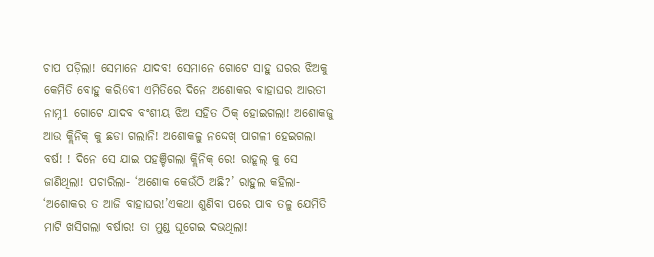ଚାପ ପଡ଼ିଲା! ସେମାନେ ଯାଦବ! ସେମାନେ ଗୋଟେ ସାହୁ ଘରର ଝିଅକୁ କେମିତି ବୋହୁ କରି6ବୀ ଏମିତିରେ ଦିନେ ଅଶୋକର ବାହାଘର ଆରତୀ ନାମ୍ନ1 ଗୋଟେ ଯାଦବ ବଂଶୀୟ ଝିଅ ସହିତ ଠିକ୍ ହୋଇଗଲା! ଅଶୋକଜୁ ଆଉ କ୍ଲିନିକ୍ କୁ ଛଡା ଗଲାନି! ଅଶୋକଳୁ ନଦ୍ଦେଖ୍ ପାଗଳୀ ହେଇଗଲା ବର୍ଷ! ! ଦିନେ ସେ ଯାଇ ପହଞ୍ଚିଗଲା କ୍ଲିନିକ୍ ରେ! ରାହୂଲ୍ କୁ ସେ ଜାଣିଥିଲା! ପଚାରିଲା- ‘ଅଶୋକ କେଉଁଠି ଅଛି?’ ରାହୁଲ କହିଲା- ‘ଅଶୋକର ତ ଆଜି ବାହାଘର!’ଏକଥା ଶୁଣିବା ପରେ ପାବ ତଳୁ ଯେମିତି ମାଟି ଖସିଗଲା ବର୍ଷାର! ତା ମୁଣ୍ଡ ଘୂଗେଇ ଦଭଥିଲା!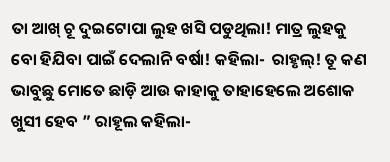ତା ଆଖ୍ ଚୂ ଦୁଇଟୋପା ଲୁହ ଖସି ପଡୁଥିଲା! ମାତ୍ର ଲୁହକୁ ବୋ ହିଯିବା ପାଇଁ ଦେଲାନି ବର୍ଷା! କହିଲା-  ରାହୃଲ୍! ତୂ କଣ ଭାବୁଛୁ ମୋତେ ଛାଡ଼ି ଆଉ କାହାକୁ ତାହାହେଲେ ଅଶୋକ ଖୁସୀ ହେବ ” ରାହୂଲ କହିଲା-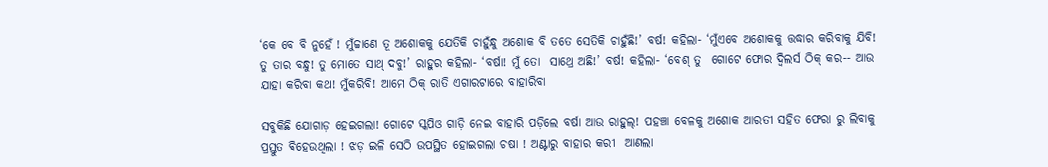‘କେ ବେ ବି ନୁହେଁ ! ମୁଁଚ୍ଚାଣେ ତୂ ଅଶୋକକୁ ଯେତିକି ଚାହୁଁନ୍ଧୁ ଅଶୋକ ବି ତତେ ସେତିକି ଚାହୁଁଛି!’ ବର୍ଷ! କହିଲା- ‘ମୁଁଏବେ ଅଶୋକକୁ ତ୍ତଦ୍ଧାର କରିବାକୁ ଯିବି! ତୁ ତାର ବନ୍ଧୁ! ତୁ ମୋତେ ସାଥ୍ ଦବୁ!’ ରାହୁର କହିଲା- ‘ବର୍ଷା! ମୁଁ ତୋ  ସାଥ୍ରେ ଅଛି!’ ବର୍ଷ! କହିଲା- ‘ବେଶ୍ ତୁ  ଗୋଟେ ଫୋର ଦ୍ୱିଲର୍ସ ଠିକ୍ କର-- ଆଉ ଯାହା କରିବା କଥ! ମୁଁକରିବି! ଆମେ ଠିକ୍ ରାତି ଏଗାରଟାରେ ବାହାରିବା

ସବୁକିଛି ଯୋଗାଡ଼ ହେଇଗଲା! ଗୋଟେ ସ୍କପିଓ ଗାଡ଼ି ନେଇ ବାହାରି ପଡ଼ିଲେ ବର୍ଷା ଆଉ ରାହୁଲ୍! ପହଞ୍ଚା ବେଳକୁ ଅଶୋକ ଆରତୀ ସହିତ ଫେରା ରୁ ଲିବାକୁ ପ୍ରସ୍ତୁତ ଵିହେଉଥିଲା ! ଝଡ଼ ଇଳି ସେଠି ଉପସ୍ଥିତ ହୋଇଗଲା ଚଷା ! ଅଣ୍ଟାରୁ ବାହାର କରୀ  ଆଣଲା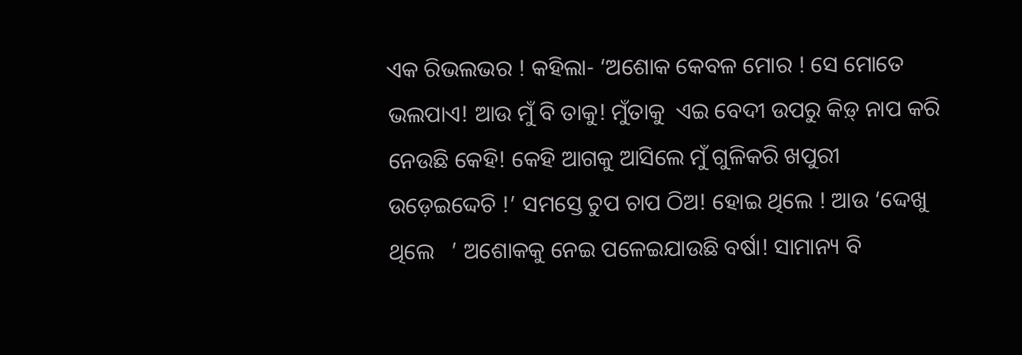ଏକ ରିଭଲଭର ! କହିଲା- ‘ଅଶୋକ କେବଳ ମୋର ! ସେ ମୋତେ ଭଲପାଏ! ଆଉ ମୁଁ ବି ତାକୁ! ମୁଁତାକୁ  ଏଇ ବେଦୀ ଉପରୁ କିଡ଼୍ ନାପ କରି ନେଉଛି କେହି! କେହି ଆଗକୁ ଆସିଲେ ମୁଁ ଗୁଳିକରି ଖପୁରୀ ଉଡ଼େଇଦ୍ଦେଚି !’ ସମସ୍ତେ ଚୁପ ଚାପ ଠିଅ! ହୋଇ ଥିଲେ ! ଆଉ ‘ଦ୍ଦେଖୁ ଥିଲେ   ’ ଅଶୋକକୁ ନେଇ ପଳେଇଯାଉଛି ବର୍ଷା! ସାମାନ୍ୟ ବି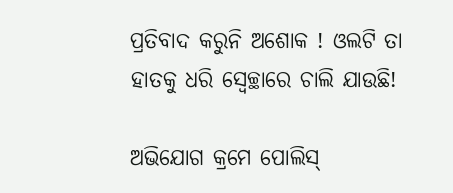ପ୍ରତିବାଦ କରୁନି ଅଶୋକ ! ଓଲଟି ତା ହାତକୁ ଧରି ସ୍ଵେଚ୍ଛାରେ ଚାଲି ଯାଉଛି!

ଅଭିଯୋଗ କ୍ରମେ ପୋଲିସ୍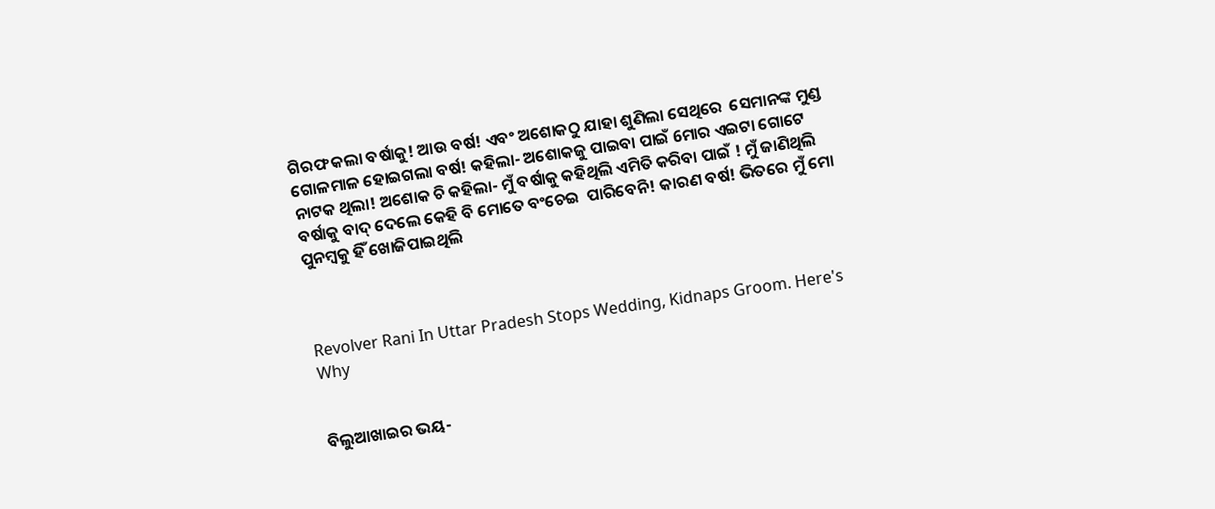ଗିରଫ କଲା ବର୍ଷାକୁ! ଆଉ ବର୍ଷ! ଏବଂ ଅଶୋକଠୁ ଯାହା ଶୁଣିଲା ସେଥିରେ  ସେମାନଙ୍କ ମୁଣ୍ଡ ଗୋଳମାଳ ହୋଇଗଲା ବର୍ଷ! କହିଲା- ଅଶୋକଜୁ ପାଇବା ପାଇଁ 6ମାର ଏଇଟା ଗୋଟେ ନାଟକ ଥିଲା! ଅଶୋକ ଚି କହିଲା- ମୁଁ ବର୍ଷାକୁ କହିଥିଲି ଏମିତି କରିବା ପାଇଁ ! ମୁଁ ଜାଣିଥିଲି ବର୍ଷାକୁ ବାଦ୍ ଦେଲେ କେହି ବି ମୋତେ ବଂଚେଇ  ପାରିବେନି! କାରଣ ବର୍ଷ! ଭିତରେ ମୁଁ ମୋ ପୁନମ୍ୱକୁ ହିଁ ଖୋଜିପାଇଥିଲି



Revolver Rani In Uttar Pradesh Stops Wedding, Kidnaps Groom. Here's Why


ବିଲୁଆଖାଇର ଭୟ-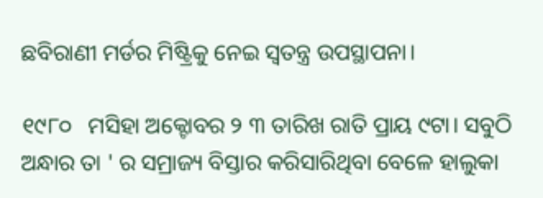ଛବିରାଣୀ ମର୍ଡର ମିଷ୍ଟ୍ରିକୁ ନେଇ ସ୍ବତନ୍ତ୍ର ଉପସ୍ଥାପନା।

୧୯୮୦   ମସିହା ଅକ୍ଟୋବର ୨ ୩ ତାରିଖ ରାତି ପ୍ରାୟ ୯ଟା। ସବୁଠି ଅନ୍ଧାର ତା ' ର ସମ୍ରାଜ୍ୟ ବିସ୍ତାର କରିସାରିଥିବା ବେଳେ ହାଲୁକା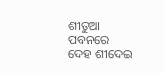ଶୀତୁଆ ପବନରେ ଦେହ ଶୀଦେଇ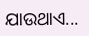ଯାଉଥାଏ...